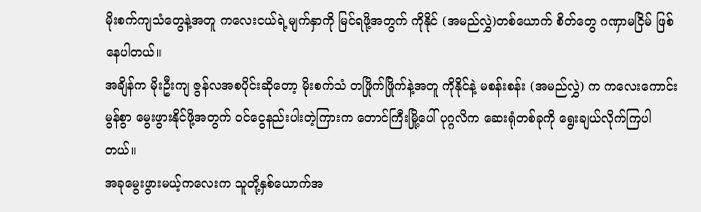မိုးစက်ကျသံတွေနဲ့အတူ ကလေးငယ်ရဲ့မျက်နှာကို မြင်ရဖို့အတွက် ကိုနိုင် (အမည်လွှဲ)တစ်ယောက် စိတ်တွေ ဂဏှာမငြိမ် ဖြစ်နေပါတယ်။
အချိန်က မိုးဦးကျ ဇွန်လအစပိုင်းဆိုတော့ မိုးစက်သံ တဖြိုက်ဖြိုက်နဲ့အတူ ကိုနိုင်နဲ့ မစန်းစန်း (အမည်လွှဲ) က ကလေးကောင်းမွန်စွာ မွေးဖွားနိုင်ဖို့အတွက် ဝင်ငွေနည်းပါးတဲ့ကြားက တောင်ကြီးမြို့ပေါ် ပုဂ္ဂလိက ဆေးရုံတစ်ခုကို ရွေးချယ်လိုက်ကြပါတယ်။
အခုမွေးဖွားမယ့်ကလေးက သူတို့နှစ်ယောက်အ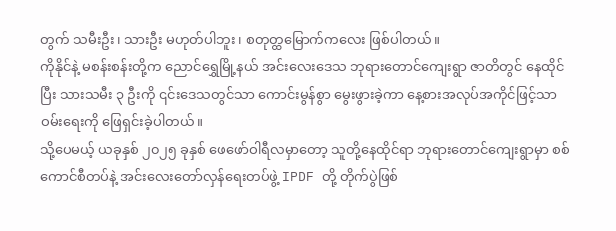တွက် သမီးဦး၊ သားဦး မဟုတ်ပါဘူး၊ စတုတ္ထမြောက်ကလေး ဖြစ်ပါတယ်။
ကိုနိုင်နဲ့ မစန်းစန်းတို့က ညောင်ရွှေမြို့နယ် အင်းလေးဒေသ ဘုရားတောင်ကျေးရွာ ဇာတိတွင် နေထိုင်ပြီး သားသမီး ၃ ဦးကို ၎င်းဒေသတွင်သာ ကောင်းမွန်စွာ မွေးဖွားခဲ့ကာ နေ့စားအလုပ်အကိုင်ဖြင့်သာ ဝမ်းရေးကို ဖြေရှင်းခဲ့ပါတယ်။
သို့ပေမယ့် ယခုနှစ် ၂၀၂၅ ခုနှစ် ဖေဖော်ဝါရီလမှာတော့ သူတို့နေထိုင်ရာ ဘုရားတောင်ကျေးရွာမှာ စစ်ကောင်စီတပ်နဲ့ အင်းလေးတော်လှန်ရေးတပ်ဖွဲ့ IPDF တို့ တိုက်ပွဲဖြစ်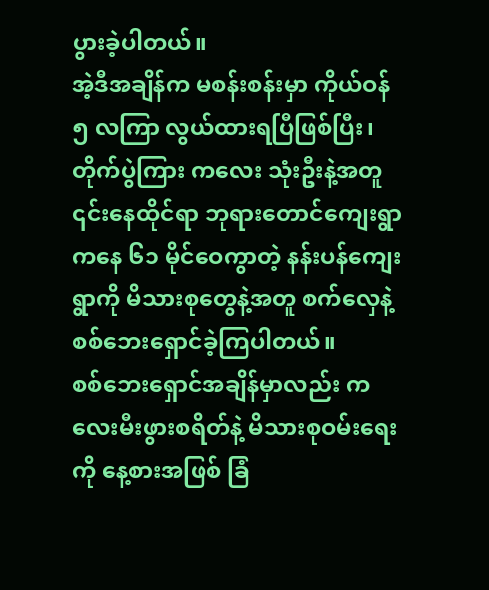ပွားခဲ့ပါတယ်။
အဲ့ဒီအချိန်က မစန်းစန်းမှာ ကိုယ်ဝန် ၅ လကြာ လွယ်ထားရပြီဖြစ်ပြီး၊ တိုက်ပွဲကြား ကလေး သုံးဦးနဲ့အတူ ၎င်းနေထိုင်ရာ ဘုရားတောင်ကျေးရွာကနေ ၆၁ မိုင်ဝေကွာတဲ့ နန်းပန်ကျေးရွာကို မိသားစုတွေနဲ့အတူ စက်လှေနဲ့ စစ်ဘေးရှောင်ခဲ့ကြပါတယ်။
စစ်ဘေးရှောင်အချိန်မှာလည်း ကလေးမီးဖွားစရိတ်နဲ့ မိသားစုဝမ်းရေးကို နေ့စားအဖြစ် ခြံ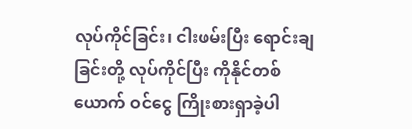လုပ်ကိုင်ခြင်း၊ ငါးဖမ်းပြီး ရောင်းချခြင်းတို့ လုပ်ကိုင်ပြီး ကိုနိုင်တစ်ယောက် ဝင်ငွေ ကြိုးစားရှာခဲ့ပါ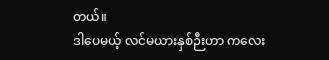တယ်။
ဒါပေမယ့် လင်မယားနှစ်ဉီးဟာ ကလေး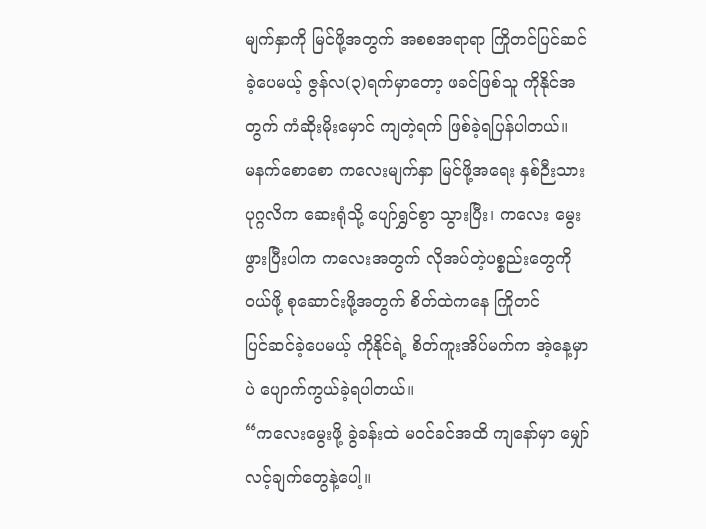မျက်နှာကို မြင်ဖို့အတွက် အစစအရာရာ ကြိုတင်ပြင်ဆင်ခဲ့ပေမယ့် ဇွန်လ(၃)ရက်မှာတော့ ဖခင်ဖြစ်သူ ကိုနိုင်အတွက် ကံဆိုးမိုးမှောင် ကျတဲ့ရက် ဖြစ်ခဲ့ရပြန်ပါတယ်။
မနက်စောစော ကလေးမျက်နှာ မြင်ဖို့အရေး နှစ်ဉီးသား ပုဂ္ဂလိက ဆေးရုံသို့ ပျော်ရွှင်စွာ သွားပြီး၊ ကလေး မွေးဖွားပြီးပါက ကလေးအတွက် လိုအပ်တဲ့ပစ္စည်းတွေကို ဝယ်ဖို့ စုဆောင်းဖို့အတွက် စိတ်ထဲကနေ ကြိုတင်
ပြင်ဆင်ခဲ့ပေမယ့် ကိုနိုင်ရဲ့ စိတ်ကူးအိပ်မက်က အဲ့နေ့မှာပဲ ပျောက်ကွယ်ခဲ့ရပါတယ်။
“ကလေးမွေးဖို့ ခွဲခန်းထဲ မဝင်ခင်အထိ ကျနော်မှာ မျှော်လင့်ချက်တွေနဲ့ပေါ့။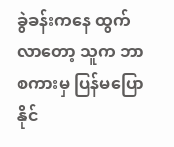ခွဲခန်းကနေ ထွက်လာတော့ သူက ဘာစကားမှ ပြန်မပြောနိုင်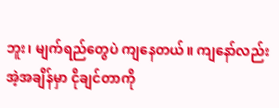ဘူး၊ မျက်ရည်တွေပဲ ကျနေတယ်။ ကျနော်လည်း အဲ့အချိန်မှာ ငိုချင်တာကို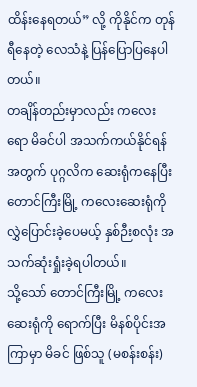ထိန်းနေရတယ်” လို့ ကိုနိုင်က တုန်ရီနေတဲ့ လေသံနဲ့ ပြန်ပြောပြနေပါတယ်။
တချိန်တည်းမှာလည်း ကလေးရော မိခင်ပါ အသက်ကယ်နိုင်ရန်အတွက် ပုဂ္ဂလိက ဆေးရုံကနေပြီး တောင်ကြီးမြို့ ကလေးဆေးရုံကို လွှဲပြောင်းခဲ့ပေမယ့် နှစ်ဉီးစလုံး အသက်ဆုံးရှုံးခဲ့ရပါတယ်။
သို့သော် တောင်ကြီးမြို့ ကလေးဆေးရုံကို ရောက်ပြီး မိနစ်ပိုင်းအကြာမှာ မိခင် ဖြစ်သူ (မစန်းစန်း)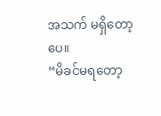အသက် မရှိတော့ပေ။
“မိခင်မရတော့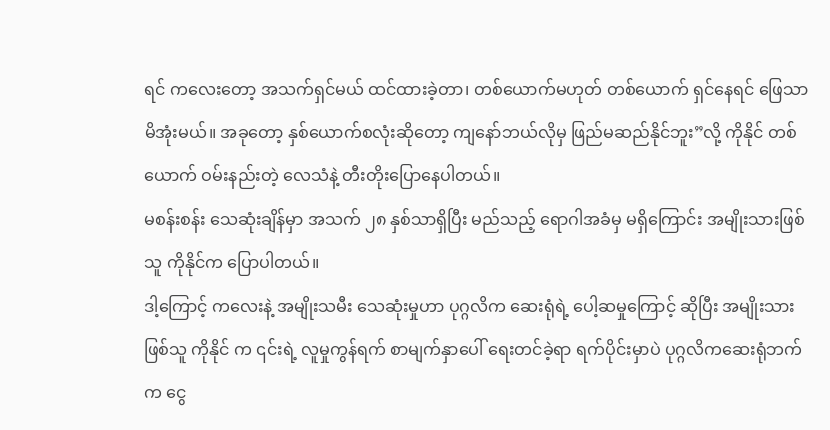ရင် ကလေးတော့ အသက်ရှင်မယ် ထင်ထားခဲ့တာ၊ တစ်ယောက်မဟုတ် တစ်ယောက် ရှင်နေရင် ဖြေသာမိအုံးမယ်။ အခုတော့ နှစ်ယောက်စလုံးဆိုတော့ ကျနော်ဘယ်လိုမှ ဖြည်မဆည်နိုင်ဘူး”လို့ ကိုနိုင် တစ်ယောက် ဝမ်းနည်းတဲ့ လေသံနဲ့ တီးတိုးပြောနေပါတယ်။
မစန်းစန်း သေဆုံးချိန်မှာ အသက် ၂၈ နှစ်သာရှိပြီး မည်သည့် ရောဂါအခံမှ မရှိကြောင်း အမျိုးသားဖြစ်သူ ကိုနိုင်က ပြောပါတယ်။
ဒါ့ကြောင့် ကလေးနဲ့ အမျိုးသမီး သေဆုံးမှုဟာ ပုဂ္ဂလိက ဆေးရုံရဲ့ ပေါ့ဆမှုကြောင့် ဆိုပြီး အမျိုးသားဖြစ်သူ ကိုနိုင် က ၎င်းရဲ့ လူမှုကွန်ရက် စာမျက်နှာပေါ် ရေးတင်ခဲ့ရာ ရက်ပိုင်းမှာပဲ ပုဂ္ဂလိကဆေးရုံဘက်က ငွေ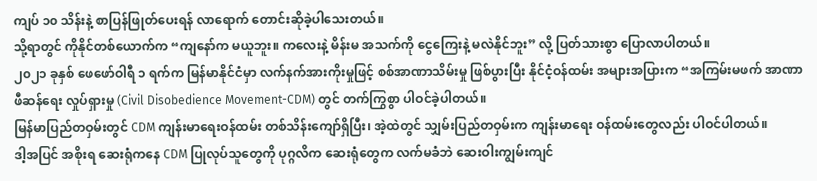ကျပ် ၁၀ သိန်းနဲ့ စာပြန်ဖြုတ်ပေးရန် လာရောက် တောင်းဆိုခဲ့ပါသေးတယ်။
သို့ရာတွင် ကိုနိုင်တစ်ယောက်က “ကျနော်က မယူဘူး။ ကလေးနဲ့ မိန်းမ အသက်ကို ငွေကြေးနဲ့ မလဲနိုင်ဘူး” လို့ ပြတ်သားစွာ ပြောလာပါတယ်။
၂၀၂၁ ခုနှစ် ဖေဖော်ဝါရီ ၁ ရက်က မြန်မာနိုင်ငံမှာ လက်နက်အားကိုးမှုဖြင့် စစ်အာဏာသိမ်းမှု ဖြစ်ပွားပြီး နိုင်ငံ့ဝန်ထမ်း အများအပြားက “အကြမ်းမဖက် အာဏာဖီဆန်ရေး လှုပ်ရှားမှု (Civil Disobedience Movement-CDM) တွင် တက်ကြွစွာ ပါဝင်ခဲ့ပါတယ်။
မြန်မာပြည်တဝှမ်းတွင် CDM ကျန်းမာရေးဝန်ထမ်း တစ်သိန်းကျော်ရှိပြီး၊ အဲ့ထဲတွင် သျှမ်းပြည်တဝှမ်းက ကျန်းမာရေး ဝန်ထမ်းတွေလည်း ပါဝင်ပါတယ်။
ဒါ့အပြင် အစိုးရ ဆေးရုံကနေ CDM ပြုလုပ်သူတွေကို ပုဂ္ဂလိက ဆေးရုံတွေက လက်မခံဘဲ ဆေးဝါးကျွမ်းကျင်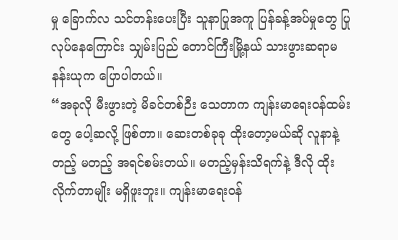မှု ခြောက်လ သင်တန်းပေးပြီး သူနာပြုအကူ ပြန်ခန့်အပ်မှုတွေ ပြုလုပ်နေကြောင်း သျှမ်းပြည် တောင်ကြီးမြို့နယ် သားဖွားဆရာမ နန်းယုက ပြောပါတယ်။
“အခုလို မီးဖွားတဲ့ မိခင်တစ်ဉီး သေတာက ကျန်းမာရေးဝန်ထမ်းတွေ ပေါ့ဆလို့ ဖြစ်တာ။ ဆေးတစ်ခုခု ထိုးတော့မယ်ဆို လူနာနဲ့ တည့် မတည့် အရင်စမ်းတယ်။ မတည့်မှန်းသိရက်နဲ့ ဒီလို ထိုးလိုက်တာမျိုး မရှိဖူးဘူး။ ကျန်းမာရေးဝန်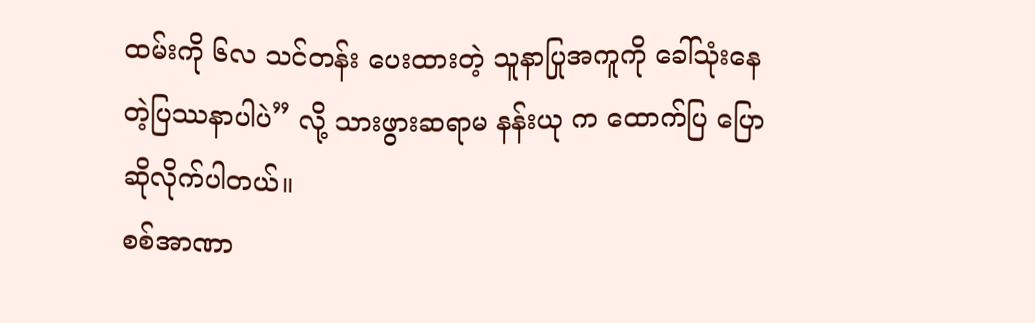ထမ်းကို ၆လ သင်တန်း ပေးထားတဲ့ သူနာပြုအကူကို ခေါ်သုံးနေတဲ့ပြဿနာပါပဲ” လို့ သားဖွားဆရာမ နန်းယု က ထောက်ပြ ပြောဆိုလိုက်ပါတယ်။
စစ်အာဏာ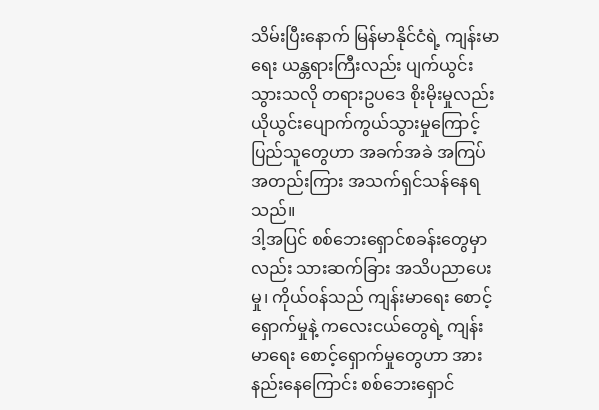သိမ်းပြီးနောက် မြန်မာနိုင်ငံရဲ့ ကျန်းမာရေး ယန္တရားကြီးလည်း ပျက်ယွင်းသွားသလို တရားဥပဒေ စိုးမိုးမှုလည်း ယိုယွင်းပျောက်ကွယ်သွားမှုကြောင့် ပြည်သူတွေဟာ အခက်အခဲ အကြပ်အတည်းကြား အသက်ရှင်သန်နေရသည်။
ဒါ့အပြင် စစ်ဘေးရှောင်စခန်းတွေမှာလည်း သားဆက်ခြား အသိပညာပေးမှု၊ ကိုယ်ဝန်သည် ကျန်းမာရေး စောင့်ရှောက်မှုနဲ့ ကလေးငယ်တွေရဲ့ ကျန်းမာရေး စောင့်ရှောက်မှုတွေဟာ အားနည်းနေကြောင်း စစ်ဘေးရှောင်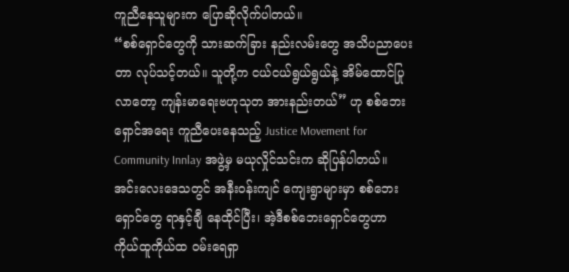ကူညီနေသူများက ပြောဆိုလိုက်ပါတယ်။
“စစ်ရှောင်တွေကို သားဆက်ခြား နည်းလမ်းတွေ အသိပညာပေးတာ လုပ်သင့်တယ်။ သူတို့က ငယ်ငယ်ရွယ်ရွယ်နဲ့ အိမ်ထောင်ပြုလာတော့ ကျန်းမာရေးဗဟုသုတ အားနည်းတယ်” ဟု စစ်ဘေးရှောင်အရေး ကူညီပေးနေသည့် Justice Movement for Community Innlay အဖွဲ့မှ မယုလှိုင်သင်းက ဆိုပြန်ပါတယ်။
အင်းလေးဒေသတွင် အနီးဝန်းကျင် ကျေးရွာများမှာ စစ်ဘေးရှောင်တွေ ရာနှင့်ချီ နေထိုင်ပြီး၊ အဲ့ဒီစစ်ဘေးရှောင်တွေဟာ ကိုယ်ထူကိုယ်ထ ဝမ်းရေရှာ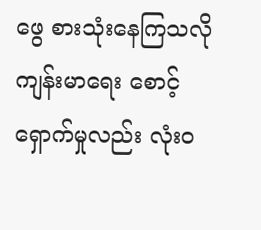ဖွေ စားသုံးနေကြသလို ကျန်းမာရေး စောင့်ရှောက်မှုလည်း လုံးဝ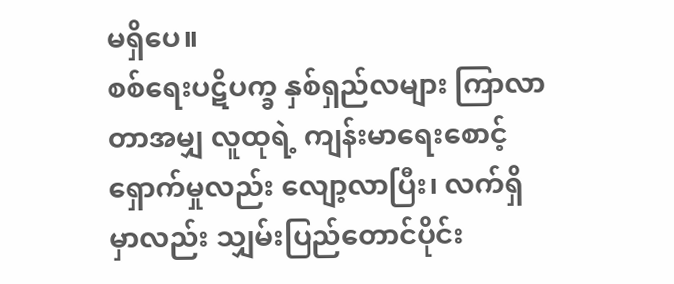မရှိပေ။
စစ်ရေးပဋိပက္ခ နှစ်ရှည်လများ ကြာလာတာအမျှ လူထုရဲ့ ကျန်းမာရေးစောင့်ရှောက်မှုလည်း လျော့လာပြီး၊ လက်ရှိမှာလည်း သျှမ်းပြည်တောင်ပိုင်း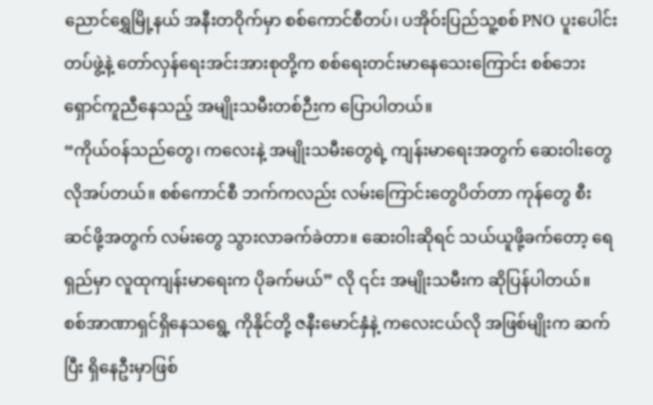ညောင်ရွှေမြို့နယ် အနီးတဝိုက်မှာ စစ်ကောင်စီတပ်၊ ပအိုဝ်းပြည်သူ့စစ် PNO ပူးပေါင်းတပ်ဖွဲ့နဲ့ တော်လှန်ရေးအင်းအားစုတို့က စစ်ရေးတင်းမာနေသေးကြောင်း စစ်ဘေးရှောင်ကူညီနေသည့် အမျိုးသမီးတစ်ဉီးက ပြောပါတယ်။
“ကိုယ်ဝန်သည်တွေ၊ ကလေးနဲ့ အမျိုးသမီးတွေရဲ့ ကျန်းမာရေးအတွက် ဆေးဝါးတွေ လိုအပ်တယ်။ စစ်ကောင်စီ ဘက်ကလည်း လမ်းကြောင်းတွေပိတ်တာ ကုန်တွေ စီးဆင်ဖို့အတွက် လမ်းတွေ သွားလာခက်ခဲတာ။ ဆေးဝါးဆိုရင် သယ်ယူဖို့ခက်တော့ ရေရှည်မှာ လူထုကျန်းမာရေးက ပိုခက်မယ်” လို ၎င်း အမျိုးသမီးက ဆိုပြန်ပါတယ်။
စစ်အာဏာရှင်ရှိနေသရွေ့ ကိုနိုင်တို့ ဇနီးမောင်နှံနဲ့ ကလေးငယ်လို အဖြစ်မျိုးက ဆက်ပြီး ရှိနေဦးမှာဖြစ်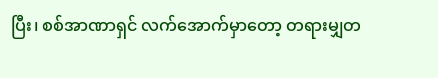ပြီး၊ စစ်အာဏာရှင် လက်အောက်မှာတော့ တရားမျှတ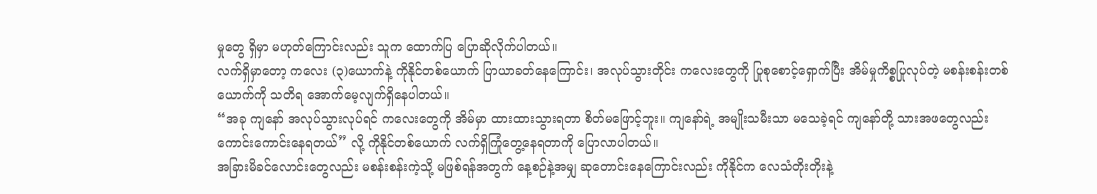မှုတွေ ရှိမှာ မဟုတ်ကြောင်းလည်း သူက ထောက်ပြ ပြောဆိုလိုက်ပါတယ်။
လက်ရှိမှာတော့ ကလေး (၃)ယောက်နဲ့ ကိုနိုင်တစ်ယောက် ပြာယာခတ်နေကြောင်း၊ အလုပ်သွားတိုင်း ကလေးတွေကို ပြုစုစောင့်ရှောက်ပြီး အိမ်မှုကိစ္စပြုလုပ်တဲ့ မစန်းစန်းတစ်ယောက်ကို သတိရ အောက်မေ့လျက်ရှိနေပါတယ်။
“အခု ကျနော် အလုပ်သွားလုပ်ရင် ကလေးတွေကို အိမ်မှာ ထားထားသွားရတာ စိတ်မဖြောင့်ဘူး။ ကျနော်ရဲ့ အမျိုးသမီးသာ မသေခဲ့ရင် ကျနော်တို့ သားအဖတွေလည်း ကောင်းကောင်းနေရတယ်” လို့ ကိုနိုင်တစ်ယောက် လက်ရှိကြုံတွေ့နေရတာကို ပြောလာပါတယ်။
အခြားမိခင်လောင်းတွေလည်း မစန်းစန်းကဲ့သို့ မဖြစ်ရန်အတွက် နေ့စဉ်နဲ့အမျှ ဆုတောင်းနေကြောင်းလည်း ကိုနိုင်က လေသံတိုးတိုးနဲ့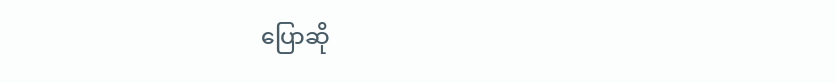ပြောဆို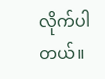လိုက်ပါတယ်။